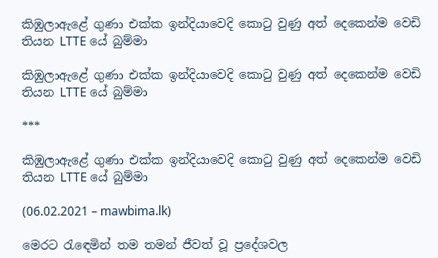කිඹුලාඇළේ ගුණා එක්ක ඉන්දියාවෙදි කොටු වුණු අත් දෙකෙන්ම වෙඩි තියන LTTE යේ බුම්මා

කිඹුලාඇළේ ගුණා එක්ක ඉන්දියාවෙදි කොටු වුණු අත් දෙකෙන්ම වෙඩි තියන LTTE යේ බුම්මා

***

කිඹුලාඇළේ ගුණා එක්ක ඉන්දියාවෙදි කොටු වුණු අත් දෙකෙන්ම වෙඩි තියන LTTE යේ බුම්මා

(06.02.2021 – mawbima.lk)

මෙරට රැඳෙමින් තම තමන් ජීවත් වූ ප්‍රදේශවල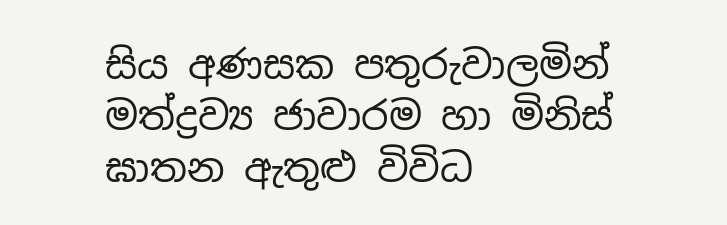සිය අණසක පතුරුවාලමින් මත්ද්‍රව්‍ය ජාවාරම හා මිනිස් ඝාතන ඇතුළු විවිධ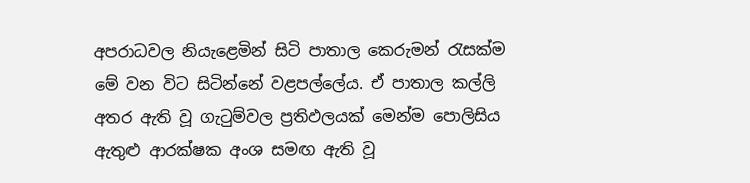අපරාධවල නියැළෙමින් සිටි පාතාල කෙරුමන් රැසක්ම මේ වන විට සිටින්නේ වළපල්ලේය. ඒ පාතාල කල්ලි අතර ඇති වූ ගැටුම්වල ප්‍රතිඵලයක් මෙන්ම පොලිසිය ඇතුළු ආරක්ෂක අංශ සමඟ ඇති වූ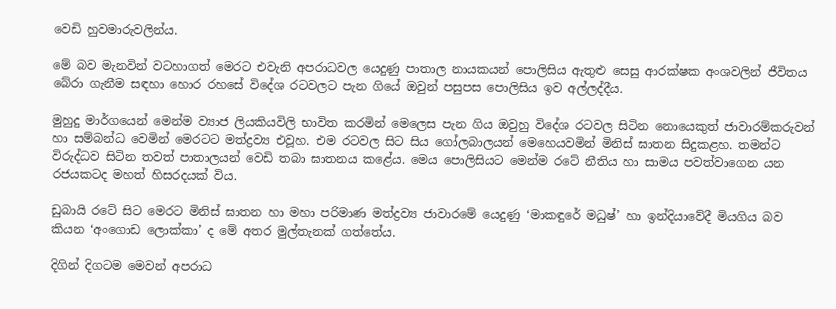වෙඩි හුවමාරුවලින්ය.

මේ බව මැනවින් වටහාගත් මෙරට එවැනි අපරාධවල යෙදුණු පාතාල නායකයන් පොලිසිය ඇතුළු සෙසු ආරක්ෂක අංශවලින් ජීවිතය බේරා ගැනීම සඳහා හොර රහසේ විදේශ රටවලට පැන ගියේ ඔවුන් පසුපස පොලිසිය ඉව අල්ලද්දීය.

මුහුදු මාර්ගයෙන් මෙන්ම ව්‍යාජ ලියකියවිලි භාවිත කරමින් මෙලෙස පැන ගිය ඔවුහු විදේශ රටවල සිටින නොයෙකුත් ජාවාරම්කරුවන් හා සම්බන්ධ වෙමින් මෙරටට මත්ද්‍රව්‍ය එවූහ. එම රටවල සිට සිය ගෝලබාලයන් මෙහෙයවමින් මිනිස් ඝාතන සිදුකළහ. තමන්ට විරුද්ධව සිටින තවත් පාතාලයන් වෙඩි තබා ඝාතනය කළේය. මෙය පොලිසියට මෙන්ම රටේ නීතිය හා සාමය පවත්වාගෙන යන රජයකටද මහත් හිසරදයක් විය.

ඩුබායි රටේ සිට මෙරට මිනිස් ඝාතන හා මහා පරිමාණ මත්ද්‍රව්‍ය ජාවාරමේ යෙදුණු ‘මාකඳුරේ මධුෂ්’ හා ඉන්දියාවේදී මියගිය බව කියන ‘අංගොඩ ලොක්කා’ ද මේ අතර මුල්තැනක් ගත්තේය.

දිගින් දිගටම මෙවන් අපරාධ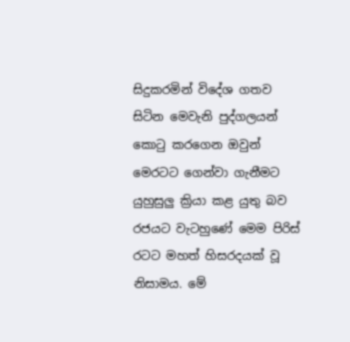සිදුකරමින් විදේශ ගතව සිටින මෙවැනි පුද්ගලයන් කොටු කරගෙන ඔවුන් මෙරටට ගෙන්වා ගැනීමට යුහුසුලු ක්‍රියා කළ යුතු බව රජයට වැටහුණේ මෙම පිරිස් රටට මහත් හිසරදයක් වූ නිසාමය. මේ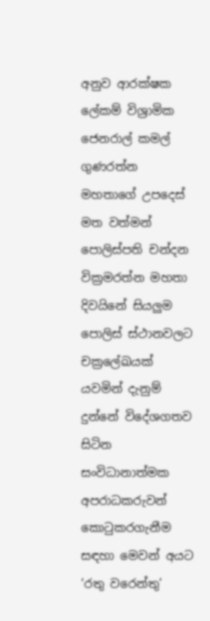අනුව ආරක්ෂක ලේකම් විශ්‍රාමික ජෙනරාල් කමල් ගුණරත්න මහතාගේ උපදෙස් මත වත්මන් පොලිස්පති චන්දන වික්‍රමරත්න මහතා දිවයිනේ සියලුම පොලිස් ස්ථානවලට චක්‍රලේඛයක් යවමින් දැනුම් දුන්නේ විදේශගතව සිටින සංවිධානාත්මක අපරාධකරුවන් කොටුකරගැනීම සඳහා මෙවන් අයට ‘රතු වරෙන්තු’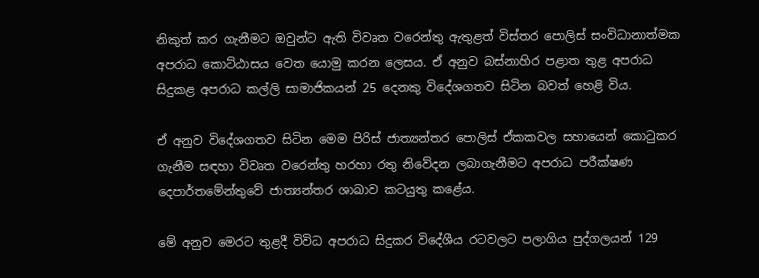නිකුත් කර ගැනීමට ඔවුන්ට ඇති විවෘත වරෙන්තු ඇතුළත් විස්තර පොලිස් සංවිධානාත්මක අපරාධ කොට්ඨාසය වෙත යොමු කරන ලෙසය. ඒ අනුව බස්නාහිර පළාත තුළ අපරාධ සිදුකළ අපරාධ කල්ලි සාමාජිකයන් 25 දෙනකු විදේශගතව සිටින බවත් හෙළි විය.

ඒ අනුව විදේශගතව සිටින මෙම පිරිස් ජාත්‍යන්තර පොලිස් ඒකකවල සහායෙන් කොටුකර ගැනීම සඳහා විවෘත වරෙන්තු හරහා රතු නිවේදන ලබාගැනීමට අපරාධ පරීක්ෂණ දෙපාර්තමේන්තුවේ ජාත්‍යන්තර ශාඛාව කටයුතු කළේය.

මේ අනුව මෙරට තුළදී විවිධ අපරාධ සිදුකර විදේශීය රටවලට පලාගිය පුද්ගලයන් 129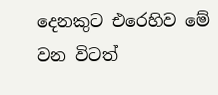දෙනකුට එරෙහිව මේ වන විටත්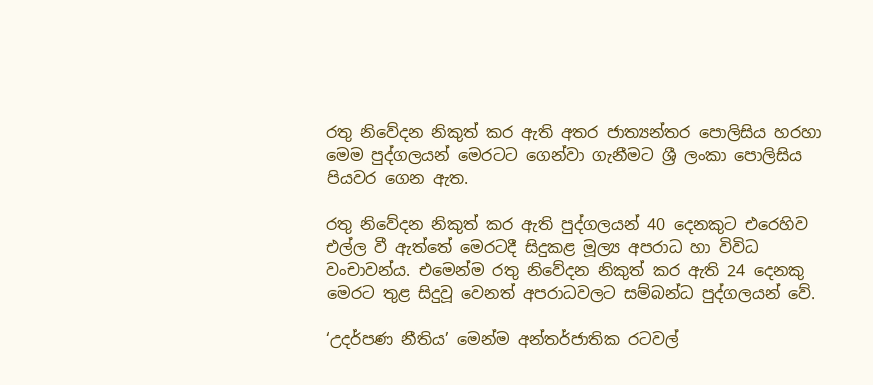රතු නිවේදන නිකුත් කර ඇති අතර ජාත්‍යන්තර පොලිසිය හරහා මෙම පුද්ගලයන් මෙරටට ගෙන්වා ගැනීමට ශ්‍රී ලංකා පොලිසිය පියවර ගෙන ඇත.

රතු නිවේදන නිකුත් කර ඇති පුද්ගලයන් 40 දෙනකුට එරෙහිව එල්ල වී ඇත්තේ මෙරටදී සිදුකළ මූල්‍ය අපරාධ හා විවිධ වංචාවන්ය. එමෙන්ම රතු නිවේදන නිකුත් කර ඇති 24 දෙනකු මෙරට තුළ සිදුවූ වෙනත් අපරාධවලට සම්බන්ධ පුද්ගලයන් වේ.

‘උදර්පණ නීතිය’ මෙන්ම අන්තර්ජාතික රටවල්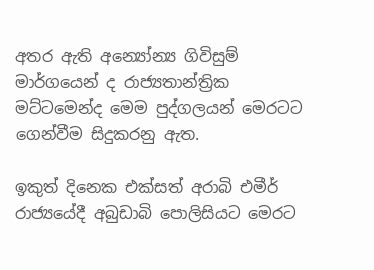අතර ඇති අන්‍යෝන්‍ය ගිවිසුම් මාර්ගයෙන් ද රාජ්‍යතාන්ත්‍රික මට්ටමෙන්ද මෙම පුද්ගලයන් මෙරටට ගෙන්වීම සිදුකරනු ඇත.

ඉකුත් දිනෙක එක්සත් අරාබි එමීර් රාජ්‍යයේදී අබුඩාබි පොලිසියට මෙරට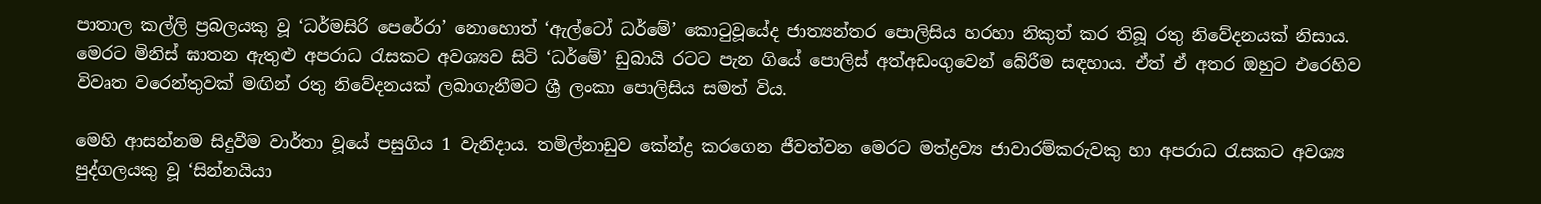පාතාල කල්ලි ප්‍රබලයකු වූ ‘ධර්මසිරි පෙරේරා’ නොහොත් ‘ඇල්ටෝ ධර්මේ’ කොටුවූයේද ජාත්‍යන්තර පොලිසිය හරහා නිකුත් කර තිබූ රතු නිවේදනයක් නිසාය. මෙරට මිනිස් ඝාතන ඇතුළු අපරාධ රැසකට අවශ්‍යව සිටි ‘ධර්මේ’ ඩුබායි රටට පැන ගියේ පොලිස් අත්අඩංගුවෙන් බේරීම සඳහාය. ඒත් ඒ අතර ඔහුට එරෙහිව විවෘත වරෙන්තුවක් මඟින් රතු නිවේදනයක් ලබාගැනීමට ශ්‍රී ලංකා පොලිසිය සමත් විය.

මෙහි ආසන්නම සිදුවීම වාර්තා වූයේ පසුගිය 1 වැනිදාය. තමිල්නාඩුව කේන්ද්‍ර කරගෙන ජීවත්වන මෙරට මත්ද්‍රව්‍ය ජාවාරම්කරුවකු හා අපරාධ රැසකට අවශ්‍ය පුද්ගලයකු වූ ‘සින්නයියා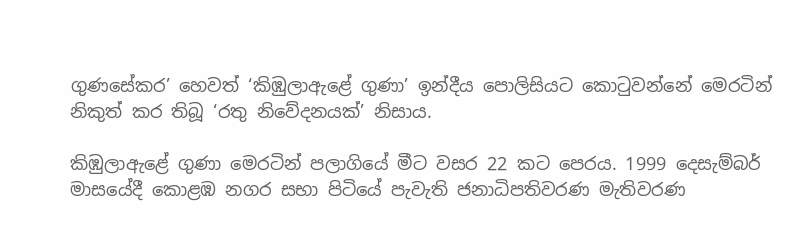ගුණසේකර’ හෙවත් ‘කිඹුලාඇළේ ගුණා’ ඉන්දීය පොලිසියට කොටුවන්නේ මෙරටින් නිකුත් කර තිබූ ‘රතු නිවේදනයක්’ නිසාය.

කිඹුලාඇළේ ගුණා මෙරටින් පලාගියේ මීට වසර 22 කට පෙරය. 1999 දෙසැම්බර් මාසයේදී කොළඹ නගර සභා පිටියේ පැවැති ජනාධිපතිවරණ මැතිවරණ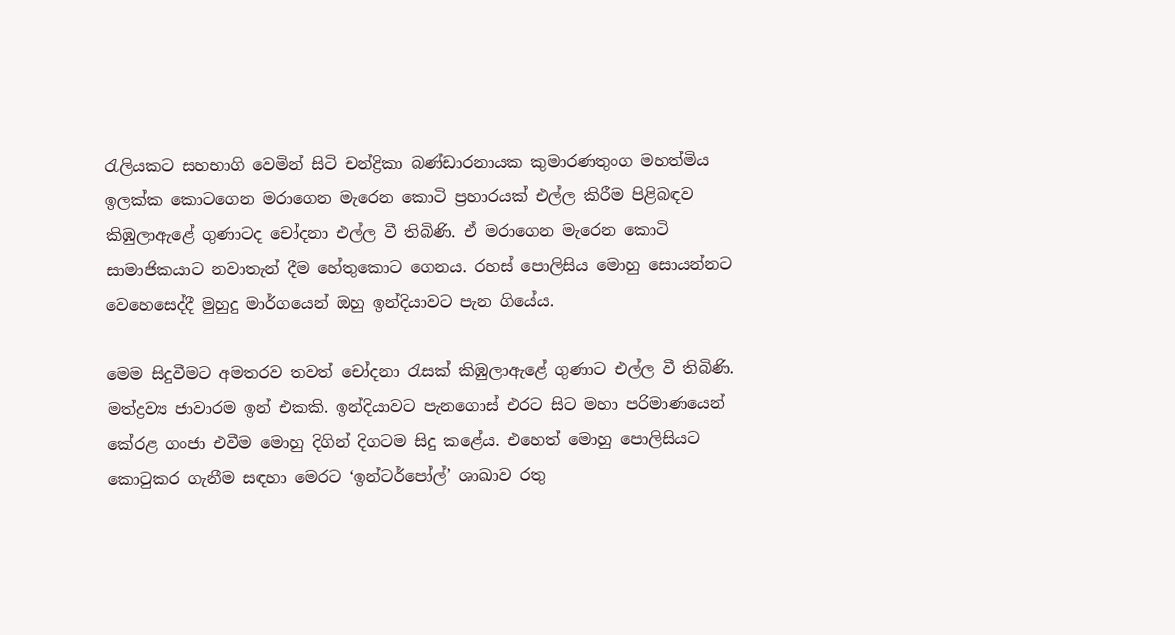රැලියකට සහභාගි වෙමින් සිටි චන්ද්‍රිකා බණ්ඩාරනායක කුමාරණතුංග මහත්මිය ඉලක්ක කොටගෙන මරාගෙන මැරෙන කොටි ප්‍රහාරයක් එල්ල කිරීම පිළිබඳව කිඹුලාඇළේ ගුණාටද චෝදනා එල්ල වී තිබිණි. ඒ මරාගෙන මැරෙන කොටි සාමාජිකයාට නවාතැන් දීම හේතුකොට ගෙනය. රහස් පොලිසිය මොහු සොයන්නට වෙහෙසෙද්දී මුහුදු මාර්ගයෙන් ඔහු ඉන්දියාවට පැන ගියේය.

මෙම සිදුවීමට අමතරව තවත් චෝදනා රැසක් කිඹුලාඇළේ ගුණාට එල්ල වී තිබිණි. මත්ද්‍රව්‍ය ජාවාරම ඉන් එකකි. ඉන්දියාවට පැනගොස් එරට සිට මහා පරිමාණයෙන් කේරළ ගංජා එවීම මොහු දිගින් දිගටම සිදු කළේය. එහෙත් මොහු පොලිසියට කොටුකර ගැනීම සඳහා මෙරට ‘ඉන්ටර්පෝල්’ ශාඛාව රතු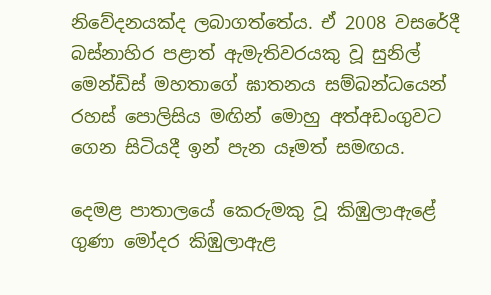නිවේදනයක්ද ලබාගත්තේය. ඒ 2008 වසරේදී බස්නාහිර පළාත් ඇමැතිවරයකු වූ සුනිල් මෙන්ඩිස් මහතාගේ ඝාතනය සම්බන්ධයෙන් රහස් පොලිසිය මඟින් මොහු අත්අඩංගුවට ගෙන සිටියදී ඉන් පැන යෑමත් සමඟය.

දෙමළ පාතාලයේ කෙරුමකු වූ කිඹුලාඇළේ ගුණා මෝදර කිඹුලාඇළ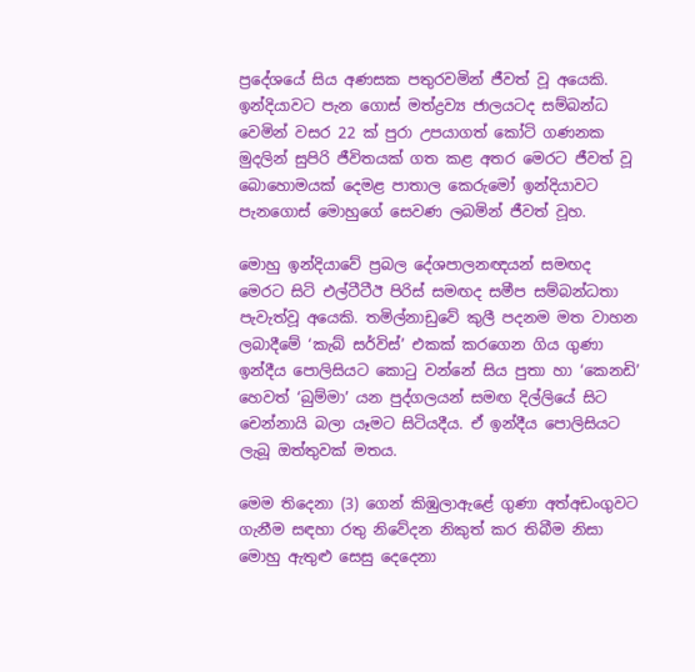ප්‍රදේශයේ සිය අණසක පතුරවමින් ජීවත් වූ අයෙකි. ඉන්දියාවට පැන ගොස් මත්ද්‍රව්‍ය ජාලයටද සම්බන්ධ වෙමින් වසර 22 ක් පුරා උපයාගත් කෝටි ගණනක මුදලින් සුපිරි ජීවිතයක් ගත කළ අතර මෙරට ජීවත් වූ බොහොමයක් දෙමළ පාතාල කෙරුමෝ ඉන්දියාවට පැනගොස් මොහුගේ සෙවණ ලබමින් ජීවත් වූහ.

මොහු ඉන්දියාවේ ප්‍රබල දේශපාලනඥයන් සමඟද මෙරට සිටි එල්ටීටීඊ පිරිස් සමඟද සමීප සම්බන්ධතා පැවැත්වූ අයෙකි. තමිල්නාඩුවේ කුලී පදනම මත වාහන ලබාදීමේ ‘කැබ් සර්විස්’ එකක් කරගෙන ගිය ගුණා ඉන්දීය පොලිසියට කොටු වන්නේ සිය පුතා හා ‘කෙනඩි’ හෙවත් ‘බුම්මා’ යන පුද්ගලයන් සමඟ දිල්ලියේ සිට චෙන්නායි බලා යෑමට සිටියදීය. ඒ ඉන්දීය පොලිසියට ලැබූ ඔත්තුවක් මතය.

මෙම තිදෙනා (3) ගෙන් කිඹුලාඇළේ ගුණා අත්අඩංගුවට ගැනීම සඳහා රතු නිවේදන නිකුත් කර තිබීම නිසා මොහු ඇතුළු සෙසු දෙදෙනා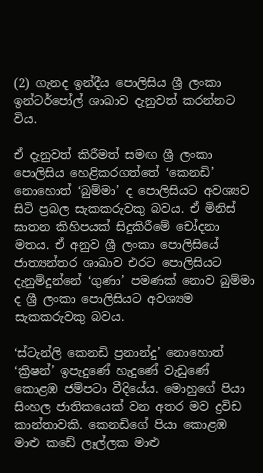(2) ගැනද ඉන්දීය පොලිසිය ශ්‍රී ලංකා ඉන්ටර්පෝල් ශාඛාව දැනුවත් කරන්නට විය.

ඒ දැනුවත් කිරීමත් සමඟ ශ්‍රී ලංකා පොලිසිය හෙළිකරගත්තේ ‘කෙනඩි’ නොහොත් ‘බුම්මා’ ද පොලිසියට අවශ්‍යව සිටි ප්‍රබල සැකකරුවකු බවය. ඒ මිනිස් ඝාතන කිහිපයක් සිදුකිරීමේ චෝදනා මතය. ඒ අනුව ශ්‍රී ලංකා පොලිසියේ ජාත්‍යන්තර ශාඛාව එරට පොලිසියට දැනුම්දුන්නේ ‘ගුණා’ පමණක් නොව බුම්මා ද ශ්‍රී ලංකා පොලිසියට අවශ්‍යම සැකකරුවකු බවය.

‘ස්ටැන්ලි කෙනඩි ප්‍රනාන්දු’ නොහොත් ‘ක්‍රිෂන්’ ඉපැදුණේ හැදුණේ වැඩුණේ කොළඹ ජම්පටා වීදියේය. මොහුගේ පියා සිංහල ජාතිකයෙක් වන අතර මව ද්‍රවිඩ කාන්තාවකි. කෙනඩිගේ පියා කොළඹ මාළු කඩේ ලෑල්ලක මාළු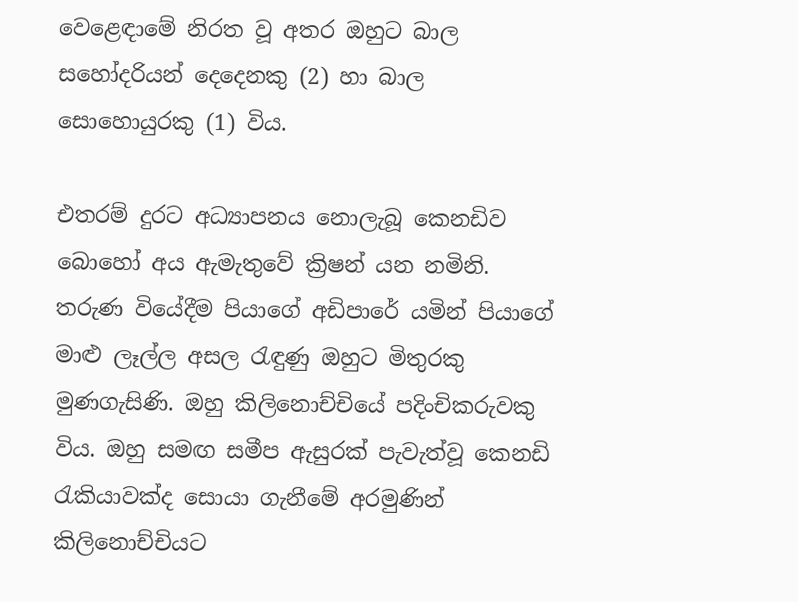වෙළෙඳාමේ නිරත වූ අතර ඔහුට බාල සහෝදරියන් දෙදෙනකු (2) හා බාල සොහොයුරකු (1) විය.

එතරම් දුරට අධ්‍යාපනය නොලැබූ කෙනඩිව බොහෝ අය ඇමැතුවේ ක්‍රිෂන් යන නමිනි. තරුණ වියේදීම පියාගේ අඩිපාරේ යමින් පියාගේ මාළු ලෑල්ල අසල රැඳුණු ඔහුට මිතුරකු මුණගැසිණි. ඔහු කිලිනොච්චියේ පදිංචිකරුවකු විය. ඔහු සමඟ සමීප ඇසුරක් පැවැත්වූ කෙනඩි රැකියාවක්ද සොයා ගැනීමේ අරමුණින් කිලිනොච්චියට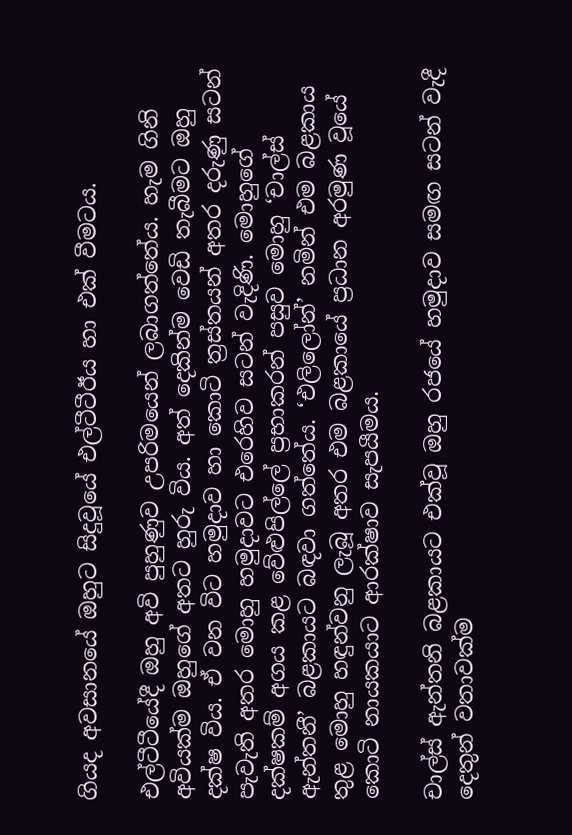ගියද අවසානයේ ඔහුට සිදුවූයේ එල්ටීටීඊය හා එක් වීමටය.

එල්ටීටීයේදී ඔහු අවි පුහුණුව උපරිමයෙන් ලබාගත්තේය. හැම ගිනි අවියක්ම ඔහුගේ අතට හුරු විය. අත් දෙකින්ම වෙඩි තැබීමට ඔහු දක්ෂ විය. ඒ වන විට හමුදාව හා කොටි ත්‍රස්තයන් අතර දරුණු සටන් පැවැති අතර මොහු හමුදාවට එරෙහිව සටන් වැදිණි. මොහුගේ දක්ෂකම් අගය කළ වේළුපිල්ලේ ප්‍රභාකරන් පසුව මොහු ‘චාල්ස් ඇන්තනී’ බළකායට බඳවා ගත්තේය. ‘එලිලෝන්’ නමින් එම බළකාය තුළ මොහු හඳුන්වනු ලැබූ අතර එම බළකායේ ප්‍රධාන අරමුණ වූයේ කොටි නායකයාට ආරක්ෂාව සැපයීමය.

චාල්ස් ඇන්තනි බළකායට එක්වූ ඔහු රජයේ හමුදාව සමඟ සටන් වැදී දෙතුන් වතාවක්ම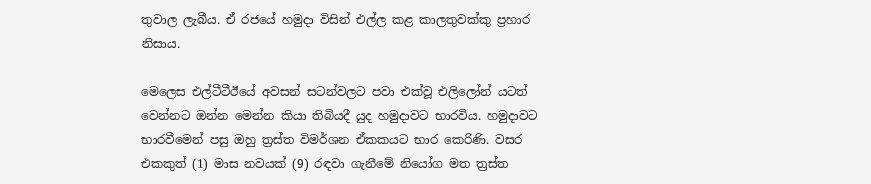තුවාල ලැබීය. ඒ රජයේ හමුදා විසින් එල්ල කළ කාලතුවක්කු ප්‍රහාර නිසාය.

මෙලෙස එල්ටීටීඊයේ අවසන් සටන්වලට පවා එක්වූ එලිලෝන් යටත් වෙන්නට ඔන්න මෙන්න කියා තිබියදී යුද හමුදාවට භාරවිය. හමුදාවට භාරවීමෙන් පසු ඔහු ත්‍රස්ත විමර්ශන ඒකකයට භාර කෙරිණි. වසර එකකුත් (1) මාස නවයක් (9) රඳවා ගැනීමේ නියෝග මත ත්‍රස්ත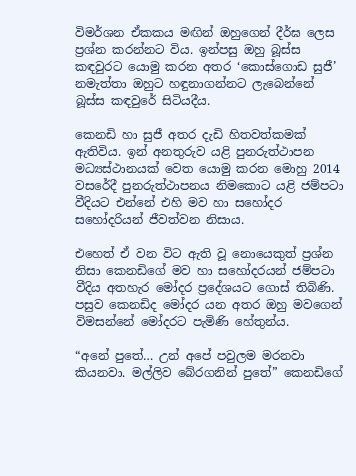විමර්ශන ඒකකය මඟින් ඔහුගෙන් දීර්ඝ ලෙස ප්‍රශ්න කරන්නට විය. ඉන්පසු ඔහු බූස්ස කඳවුරට යොමු කරන අතර ‘කොස්ගොඩ සුජී’ නමැත්තා ඔහුට හඳුනාගන්නට ලැබෙන්නේ බූස්ස කඳවුරේ සිටියදීය.

කෙනඩි හා සුජී අතර දැඩි හිතවත්කමක් ඇතිවිය. ඉන් අනතුරුව යළි පුනරුත්ථාපන මධ්‍යස්ථානයක් වෙත යොමු කරන මොහු 2014 වසරේදී පුනරුත්ථාපනය නිමකොට යළි ජම්පටා වීදියට එන්නේ එහි මව හා සහෝදර සහෝදරියන් ජීවත්වන නිසාය.

එහෙත් ඒ වන විට ඇති වූ නොයෙකුත් ප්‍රශ්න නිසා කෙනඩිගේ මව හා සහෝදරයන් ජම්පටා වීදිය අතහැර මෝදර ප්‍රදේශයට ගොස් තිබිණි. පසුව කෙනඩිද මෝදර යන අතර ඔහු මවගෙන් විමසන්නේ මෝදරට පැමිණි හේතුන්ය.

“අනේ පුතේ… උන් අපේ පවුලම මරනවා කියනවා. මල්ලිව බේරගනින් පුතේ” කෙනඩිගේ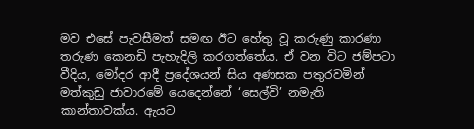මව එසේ පැවසීමත් සමඟ ඊට හේතු වූ කරුණු කාරණා තරුණ කෙනඩි පැහැදිලි කරගත්තේය. ඒ වන විට ජම්පටා වීදිය, මෝදර ආදී ප්‍රදේශයන් සිය අණසක පතුරවමින් මත්කුඩු ජාවාරමේ යෙදෙන්නේ ‘සෙල්වි’ නමැති කාන්තාවක්ය. ඇයට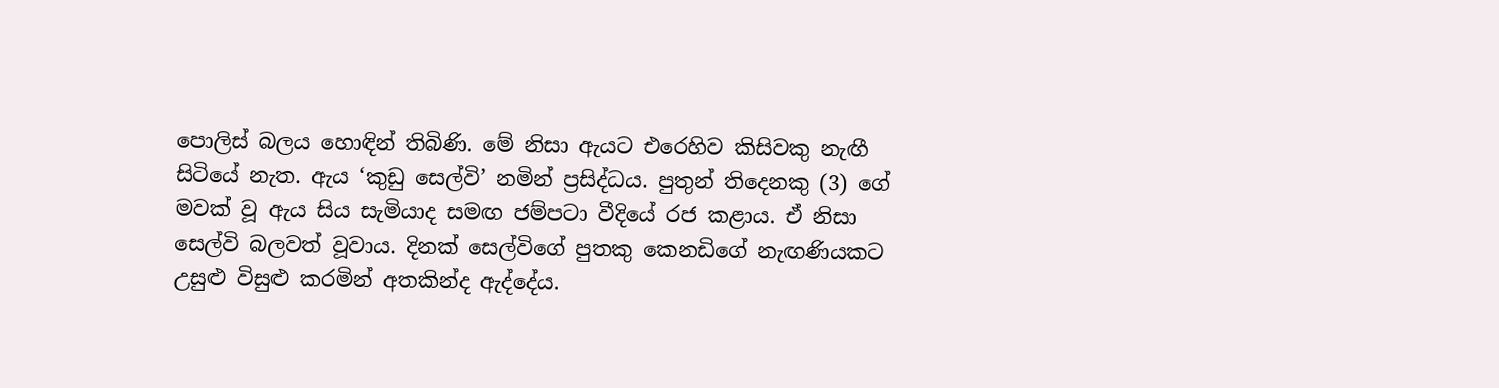පොලිස් බලය හොඳින් තිබිණි. මේ නිසා ඇයට එරෙහිව කිසිවකු නැඟී සිටියේ නැත. ඇය ‘කුඩු සෙල්වි’ නමින් ප්‍රසිද්ධය. පුතුන් තිදෙනකු (3) ගේ මවක් වූ ඇය සිය සැමියාද සමඟ ජම්පටා වීදියේ රජ කළාය. ඒ නිසා සෙල්වි බලවත් වූවාය. දිනක් සෙල්විගේ පුතකු කෙනඩිගේ නැඟණියකට උසුළු විසුළු කරමින් අතකින්ද ඇද්දේය.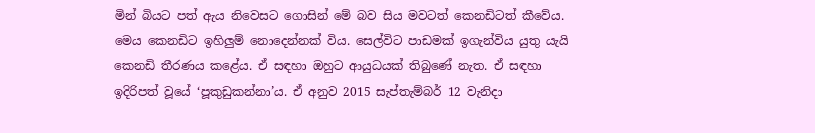මින් බියට පත් ඇය නිවෙසට ගොසින් මේ බව සිය මවටත් කෙනඩිටත් කීවේය. මෙය කෙනඩිට ඉහිලුම් නොදෙන්නක් විය. සෙල්විට පාඩමක් ඉගැන්විය යුතු යැයි කෙනඩි තීරණය කළේය. ඒ සඳහා ඔහුට ආයුධයක් තිබුණේ නැත. ඒ සඳහා ඉදිරිපත් වූයේ ‘පූකුඩුකන්නා’ය. ඒ අනුව 2015 සැප්තැම්බර් 12 වැනිදා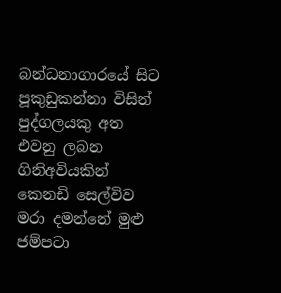බන්ධනාගාරයේ සිට පූකුඩුකන්නා විසින් පුද්ගලයකු අත එවනු ලබන ගිනිඅවියකින් කෙනඩි සෙල්විව මරා දමන්නේ මුළු ජම්පටා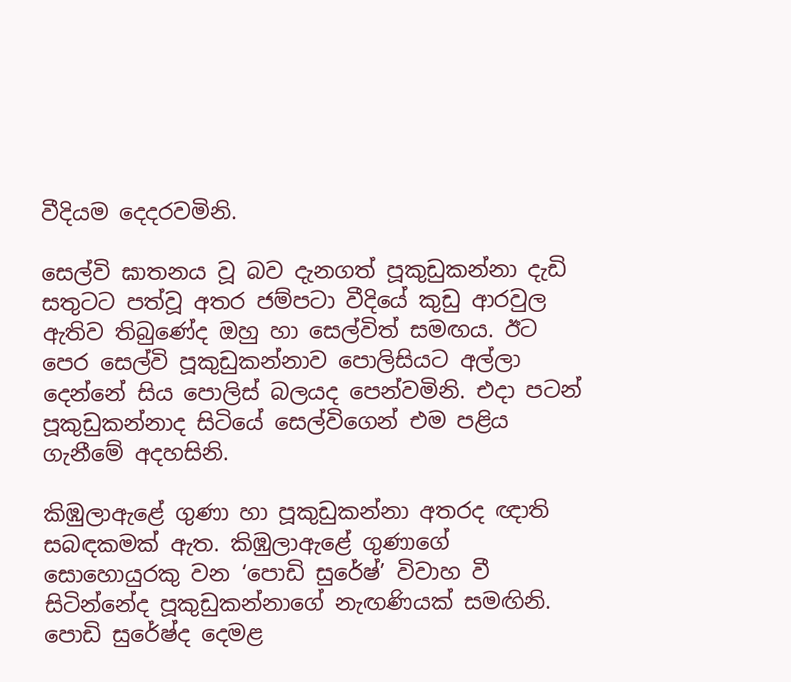වීදියම දෙදරවමිනි.

සෙල්වි ඝාතනය වූ බව දැනගත් පූකුඩුකන්නා දැඩි සතුටට පත්වූ අතර ජම්පටා වීදියේ කුඩු ආරවුල ඇතිව තිබුණේද ඔහු හා සෙල්විත් සමඟය. ඊට පෙර සෙල්වි පූකුඩුකන්නාව පොලිසියට අල්ලා දෙන්නේ සිය පොලිස් බලයද පෙන්වමිනි. එදා පටන් පූකුඩුකන්නාද සිටියේ සෙල්විගෙන් එම පළිය ගැනීමේ අදහසිනි.

කිඹුලාඇළේ ගුණා හා පූකුඩුකන්නා අතරද ඥාති සබඳකමක් ඇත. කිඹුලාඇළේ ගුණාගේ සොහොයුරකු වන ‘පොඩි සුරේෂ්’ විවාහ වී සිටින්නේද පූකුඩුකන්නාගේ නැඟණියක් සමඟිනි. පොඩි සුරේෂ්ද දෙමළ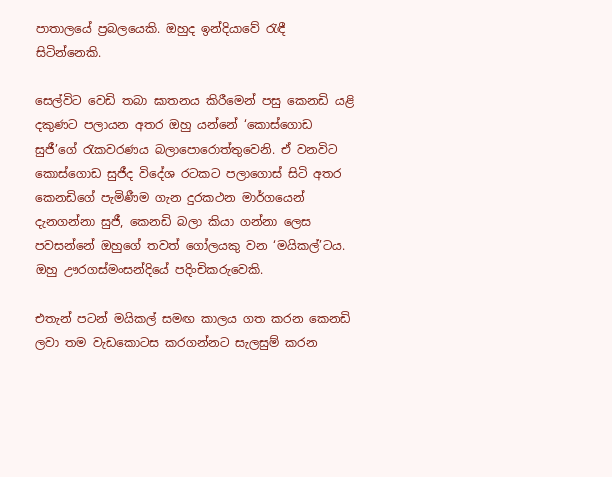පාතාලයේ ප්‍රබලයෙකි. ඔහුද ඉන්දියාවේ රැඳී සිටින්නෙකි.

සෙල්විට වෙඩි තබා ඝාතනය කිරීමෙන් පසු කෙනඩි යළි දකුණට පලායන අතර ඔහු යන්නේ ‘කොස්ගොඩ සුජී’ගේ රැකවරණය බලාපොරොත්තුවෙනි. ඒ වනවිට කොස්ගොඩ සුජීද විදේශ රටකට පලාගොස් සිටි අතර කෙනඩිගේ පැමිණීම ගැන දුරකථන මාර්ගයෙන් දැනගන්නා සුජී, කෙනඩි බලා කියා ගන්නා ලෙස පවසන්නේ ඔහුගේ තවත් ගෝලයකු වන ‘මයිකල්’ටය. ඔහු ඌරගස්මංසන්දියේ පදිංචිකරුවෙකි.

එතැන් පටන් මයිකල් සමඟ කාලය ගත කරන කෙනඩි ලවා තම වැඩකොටස කරගන්නට සැලසුම් කරන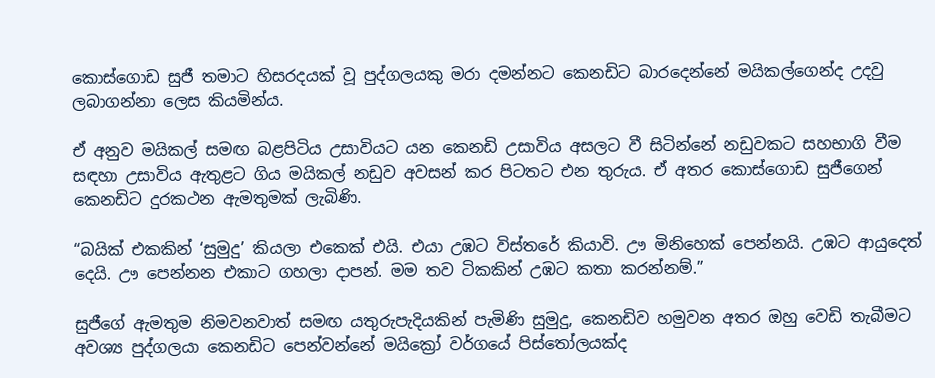කොස්ගොඩ සුජී තමාට හිසරදයක් වූ පුද්ගලයකු මරා දමන්නට කෙනඩිට බාරදෙන්නේ මයිකල්ගෙන්ද උදවු ලබාගන්නා ලෙස කියමින්ය.

ඒ අනුව මයිකල් සමඟ බළපිටිය උසාවියට යන කෙනඩි උසාවිය අසලට වී සිටින්නේ නඩුවකට සහභාගි වීම සඳහා උසාවිය ඇතුළට ගිය මයිකල් නඩුව අවසන් කර පිටතට එන තුරුය. ඒ අතර කොස්ගොඩ සුජීගෙන් කෙනඩිට දුරකථන ඇමතුමක් ලැබිණි.

“බයික් එකකින් ‘සුමුදු’ කියලා එකෙක් එයි. එයා උඹට විස්තරේ කියාවි. ඌ මිනිහෙක් පෙන්නයි. උඹට ආයුදෙත් දෙයි. ඌ පෙන්නන එකාට ගහලා දාපන්. මම තව ටිකකින් උඹට කතා කරන්නම්.”

සුජීගේ ඇමතුම නිමවනවාත් සමඟ යතුරුපැදියකින් පැමිණි සුමුදු, කෙනඩිව හමුවන අතර ඔහු වෙඩි තැබීමට අවශ්‍ය පුද්ගලයා කෙනඩිට පෙන්වන්නේ මයික්‍රෝ වර්ගයේ පිස්තෝලයක්ද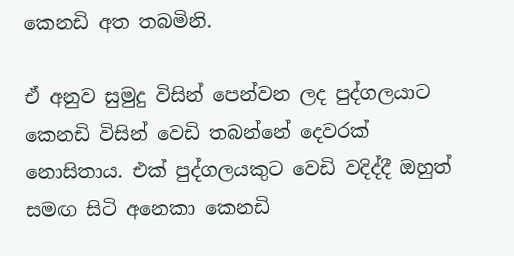කෙනඩි අත තබමිනි.

ඒ අනුව සුමුදු විසින් පෙන්වන ලද පුද්ගලයාට කෙනඩි විසින් වෙඩි තබන්නේ දෙවරක් නොසිතාය. එක් පුද්ගලයකුට වෙඩි වදිද්දී ඔහුත් සමඟ සිටි අනෙකා කෙනඩි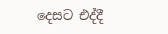දෙසට එද්දී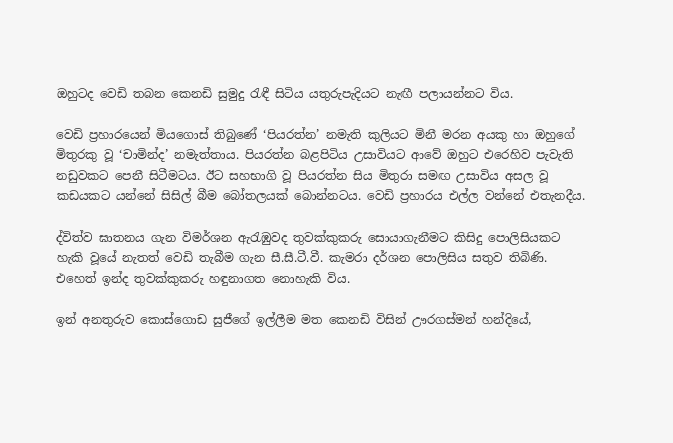ඔහුටද වෙඩි තබන කෙනඩි සුමුදු රැඳී සිටිය යතුරුපැදියට නැඟී පලායන්නට විය.

වෙඩි ප්‍රහාරයෙන් මියගොස් තිබුණේ ‘පියරත්න’ නමැති කුලියට මිනී මරන අයකු හා ඔහුගේ මිතුරකු වූ ‘චාමින්ද’ නමැත්තාය. පියරත්න බළපිටිය උසාවියට ආවේ ඔහුට එරෙහිව පැවැති නඩුවකට පෙනී සිටීමටය. ඊට සහභාගි වූ පියරත්න සිය මිතුරා සමඟ උසාවිය අසල වූ කඩයකට යන්නේ සිසිල් බීම බෝතලයක් බොන්නටය. වෙඩි ප්‍රහාරය එල්ල වන්නේ එතැනදීය.

ද්විත්ව ඝාතනය ගැන විමර්ශන ඇරැඹුවද තුවක්කුකරු සොයාගැනීමට කිසිදු පොලිසියකට හැකි වූයේ නැතත් වෙඩි තැබීම ගැන සී.සී.ටී.වී. කැමරා දර්ශන පොලිසිය සතුව තිබිණි. එහෙත් ඉන්ද තුවක්කුකරු හඳුනාගත නොහැකි විය.

ඉන් අනතුරුව කොස්ගොඩ සුජීගේ ඉල්ලීම මත කෙනඩි විසින් ඌරගස්මන් හන්දියේ,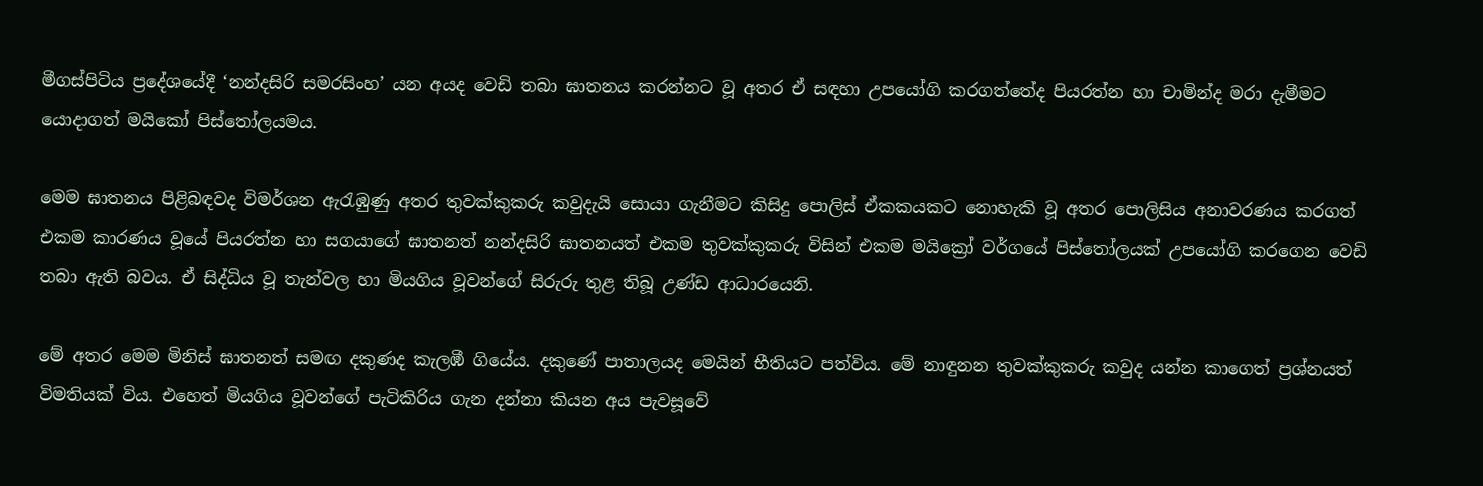මීගස්පිටිය ප්‍රදේශයේදී ‘නන්දසිරි සමරසිංහ’ යන අයද වෙඩි තබා ඝාතනය කරන්නට වූ අතර ඒ සඳහා උපයෝගි කරගත්තේද පියරත්න හා චාමින්ද මරා දැමීමට යොදාගත් මයිකෝ පිස්තෝලයමය.

මෙම ඝාතනය පිළිබඳවද විමර්ශන ඇරැඹුණු අතර තුවක්කුකරු කවුදැයි සොයා ගැනීමට කිසිදු පොලිස් ඒකකයකට නොහැකි වූ අතර පොලිසිය අනාවරණය කරගත් එකම කාරණය වූයේ පියරත්න හා සගයාගේ ඝාතනත් නන්දසිරි ඝාතනයත් එකම තුවක්කුකරු විසින් එකම මයික්‍රෝ වර්ගයේ පිස්තෝලයක් උපයෝගි කරගෙන වෙඩි තබා ඇති බවය. ඒ සිද්ධිය වූ තැන්වල හා මියගිය වූවන්ගේ සිරුරු තුළ තිබූ උණ්ඩ ආධාරයෙනි.

මේ අතර මෙම මිනිස් ඝාතනත් සමඟ දකුණද කැලඹී ගියේය. දකුණේ පාතාලයද මෙයින් භීතියට පත්විය. මේ නාඳුනන තුවක්කුකරු කවුද යන්න කාගෙත් ප්‍රශ්නයත් විමතියක් විය. එහෙත් මියගිය වූවන්ගේ පැටිකිරිය ගැන දන්නා කියන අය පැවසූවේ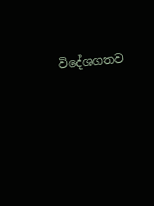විදේශගතව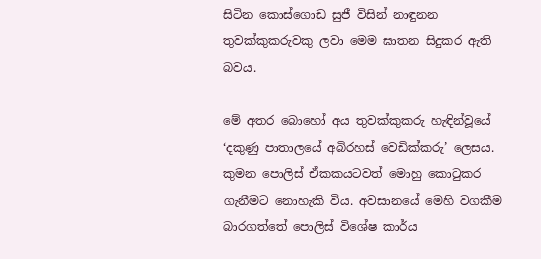සිටින කොස්ගොඩ සුජී විසින් නාඳුනන තුවක්කුකරුවකු ලවා මෙම ඝාතන සිදුකර ඇති බවය.

මේ අතර බොහෝ අය තුවක්කුකරු හැඳින්වූයේ ‘දකුණු පාතාලයේ අබිරහස් වෙඩික්කරු’ ලෙසය. කුමන පොලිස් ඒකකයටවත් මොහු කොටුකර ගැනීමට නොහැකි විය. අවසානයේ මෙහි වගකීම බාරගත්තේ පොලිස් විශේෂ කාර්ය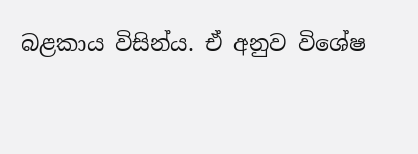බළකාය විසින්ය. ඒ අනුව විශේෂ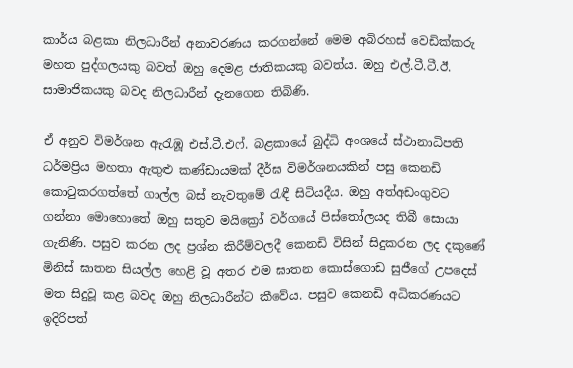කාර්ය බළකා නිලධාරීන් අනාවරණය කරගන්නේ මෙම අබිරහස් වෙඩික්කරු මහත පුද්ගලයකු බවත් ඔහු දෙමළ ජාතිකයකු බවත්ය. ඔහු එල්.ටී.ටී.ඊ. සාමාජිකයකු බවද නිලධාරීන් දැනගෙන තිබිණි.

ඒ අනුව විමර්ශන ඇරැඹූ එස්.ටී.එෆ්. බළකායේ බුද්ධි අංශයේ ස්ථානාධිපති ධර්මප්‍රිය මහතා ඇතුළු කණ්ඩායමක් දීර්ඝ විමර්ශනයකින් පසු කෙනඩි කොටුකරගත්තේ ගාල්ල බස් නැවතුමේ රැඳී සිටියදීය. ඔහු අත්අඩංගුවට ගන්නා මොහොතේ ඔහු සතුව මයික්‍රෝ වර්ගයේ පිස්තෝලයද තිබී සොයා ගැනිණි. පසුව කරන ලද ප්‍රශ්න කිරීම්වලදී කෙනඩි විසින් සිදුකරන ලද දකුණේ මිනිස් ඝාතන සියල්ල හෙළි වූ අතර එම ඝාතන කොස්ගොඩ සුජීගේ උපදෙස් මත සිදුවූ කළ බවද ඔහු නිලධාරීන්ට කීවේය. පසුව කෙනඩි අධිකරණයට ඉදිරිපත්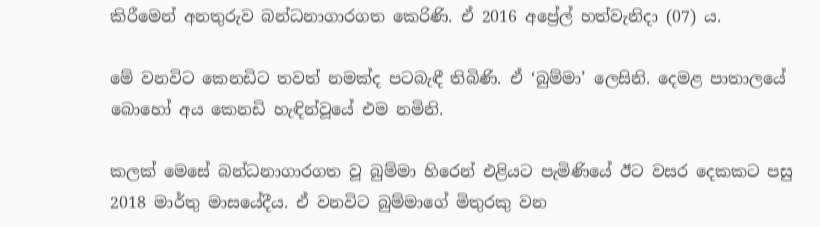කිරීමෙන් අනතුරුව බන්ධනාගාරගත කෙරිණි. ඒ 2016 අප්‍රේල් හත්වැනිදා (07) ය.

මේ වනවිට කෙනඩිට තවත් නමක්ද පටබැඳී තිබිණි. ඒ ‘බුම්මා’ ලෙසිනි. දෙමළ පාතාලයේ බොහෝ අය කෙනඩි හැඳින්වූයේ එම නමිනි.

කලක් මෙසේ බන්ධනාගාරගත වූ බුම්මා හිරෙන් එළියට පැමිණියේ ඊට වසර දෙකකට පසු 2018 මාර්තු මාසයේදීය. ඒ වනවිට බුම්මාගේ මිතුරකු වන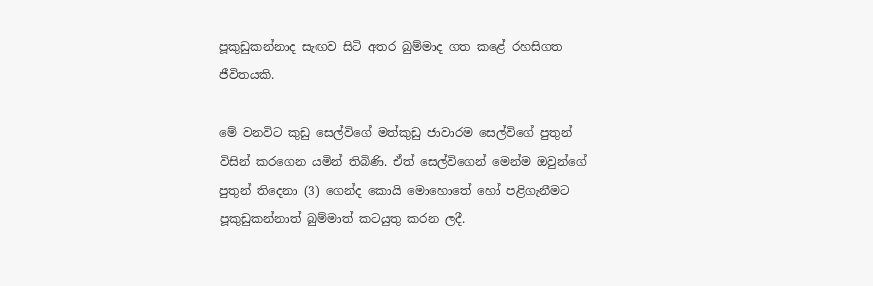පූකුඩුකන්නාද සැඟව සිටි අතර බුම්මාද ගත කළේ රහසිගත ජීවිතයකි.

මේ වනවිට කුඩු සෙල්විගේ මත්කුඩු ජාවාරම සෙල්විගේ පුතුන් විසින් කරගෙන යමින් තිබිණි. ඒත් සෙල්විගෙන් මෙන්ම ඔවුන්ගේ පුතුන් තිදෙනා (3) ගෙන්ද කොයි මොහොතේ හෝ පළිගැනීමට පූකුඩුකන්නාත් බුම්මාත් කටයුතු කරන ලදී.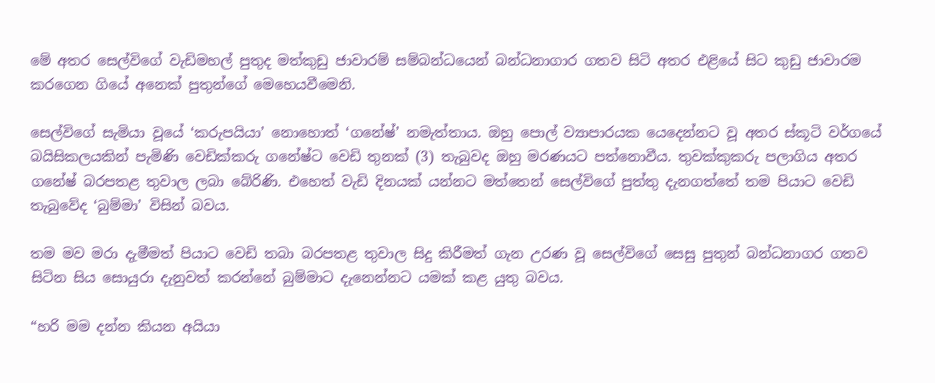මේ අතර සෙල්විගේ වැඩිමහල් පුතුද මත්කුඩු ජාවාරම් සම්බන්ධයෙන් බන්ධනාගාර ගතව සිටි අතර එළියේ සිට කුඩු ජාවාරම කරගෙන ගියේ අනෙක් පුතුන්ගේ මෙහෙයවීමෙනි.

සෙල්විගේ සැමියා වූයේ ‘කරුපයියා’ නොහොත් ‘ගනේෂ්’ නමැත්තාය. ඔහු පොල් ව්‍යාපාරයක යෙදෙන්නට වූ අතර ස්කූටි වර්ගයේ බයිසිකලයකින් පැමිණි වෙඩික්කරු ගනේෂ්ට වෙඩි තුනක් (3) තැබුවද ඔහු මරණයට පත්නොවීය. තුවක්කුකරු පලාගිය අතර ගනේෂ් බරපතළ තුවාල ලබා බේරිණි. එහෙත් වැඩි දිනයක් යන්නට මත්තෙන් සෙල්විගේ පුත්තු දැනගත්තේ තම පියාට වෙඩි තැබුවේද ‘බුම්මා’ විසින් බවය.

තම මව මරා දැමීමත් පියාට වෙඩි තබා බරපතළ තුවාල සිදු කිරීමත් ගැන උරණ වූ සෙල්විගේ සෙසු පුතුන් බන්ධනාගර ගතව සිටින සිය සොයුරා දැනුවත් කරන්නේ බුම්මාට දැනෙන්නට යමක් කළ යුතු බවය.

“හරි මම දන්න කියන අයියා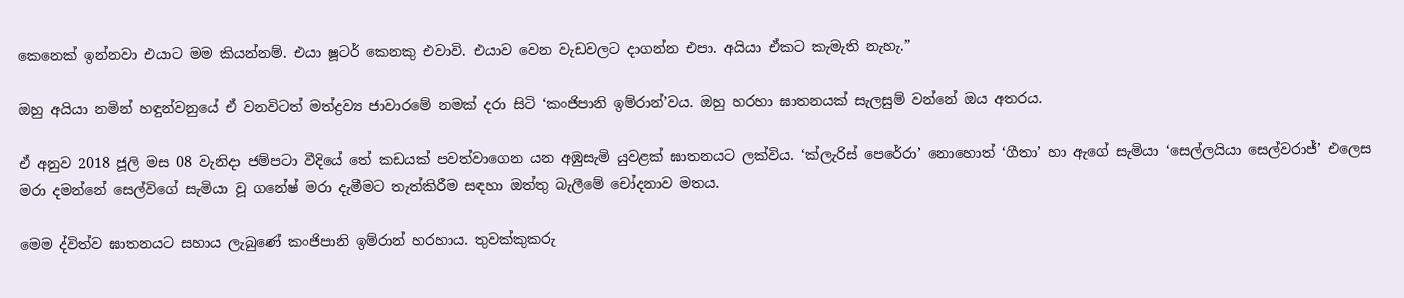කෙනෙක් ඉන්නවා එයාට මම කියන්නම්. එයා ෂූටර් කෙනකු එවාවි. එයාව වෙන වැඩවලට දාගන්න එපා. අයියා ඒකට කැමැති නැහැ.”

ඔහු අයියා නමින් හඳුන්වනුයේ ඒ වනවිටත් මත්ද්‍රව්‍ය ජාවාරමේ නමක් දරා සිටි ‘කංජිපානි ඉම්රාන්’වය. ඔහු හරහා ඝාතනයක් සැලසුම් වන්නේ ඔය අතරය.

ඒ අනුව 2018 ජූලි මස 08 වැනිදා ජම්පටා වීදියේ තේ කඩයක් පවත්වාගෙන යන අඹුසැමි යුවළක් ඝාතනයට ලක්විය. ‘ක්ලැරිස් පෙරේරා’ නොහොත් ‘ගීතා’ හා ඇගේ සැමියා ‘සෙල්ලයියා සෙල්වරාජ්’ එලෙස මරා දමන්නේ සෙල්විගේ සැමියා වූ ගනේෂ් මරා දැමීමට තැත්කිරීම සඳහා ඔත්තු බැලීමේ චෝදනාව මතය.

මෙම ද්විත්ව ඝාතනයට සහාය ලැබුණේ කංජිපානි ඉම්රාන් හරහාය. තුවක්කුකරු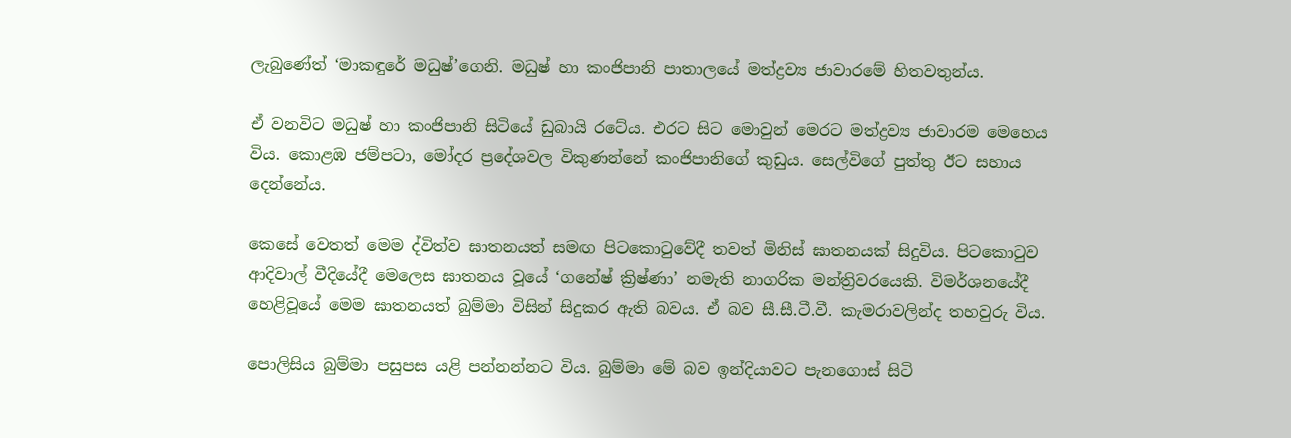ලැබුණේත් ‘මාකඳුරේ මධුෂ්’ගෙනි. මධුෂ් හා කංජිපානි පාතාලයේ මත්ද්‍රව්‍ය ජාවාරමේ හිතවතුන්ය.

ඒ වනවිට මධුෂ් හා කංජිපානි සිටියේ ඩුබායි රටේය. එරට සිට මොවුන් මෙරට මත්ද්‍රව්‍ය ජාවාරම මෙහෙය විය. කොළඹ ජම්පටා, මෝදර ප්‍රදේශවල විකුණන්නේ කංජිපානිගේ කුඩුය. සෙල්විගේ පුත්තු ඊට සහාය දෙන්නේය.

කෙසේ වෙතත් මෙම ද්විත්ව ඝාතනයත් සමඟ පිටකොටුවේදී තවත් මිනිස් ඝාතනයක් සිදුවිය. පිටකොටුව ආදිවාල් වීදියේදී මෙලෙස ඝාතනය වූයේ ‘ගනේෂ් ක්‍රිෂ්ණා’ නමැති නාගරික මන්ත්‍රිවරයෙකි. විමර්ශනයේදී හෙළිවූයේ මෙම ඝාතනයත් බුම්මා විසින් සිදුකර ඇති බවය. ඒ බව සී.සී.ටී.වී. කැමරාවලින්ද තහවුරු විය.

පොලිසිය බුම්මා පසුපස යළි පන්නන්නට විය. බුම්මා මේ බව ඉන්දියාවට පැනගොස් සිටි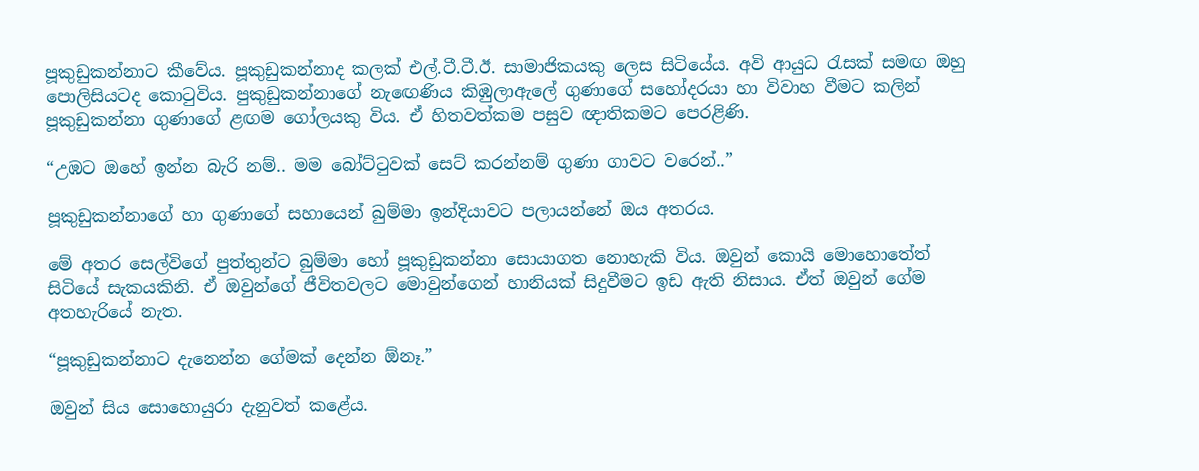පූකුඩුකන්නාට කීවේය. පූකුඩුකන්නාද කලක් එල්.ටී.ටී.ඊ. සාමාජිකයකු ලෙස සිටියේය. අවි ආයුධ රැසක් සමඟ ඔහු පොලිසියටද කොටුවිය. පුකුඩුකන්නාගේ නැඟෙණිය කිඹුලාඇලේ ගුණාගේ සහෝදරයා හා විවාහ වීමට කලින් පූකුඩුකන්නා ගුණාගේ ළඟම ගෝලයකු විය. ඒ හිතවත්කම පසුව ඥාතිකමට පෙරළිණි.

“උඹට ඔහේ ඉන්න බැරි නම්.. මම බෝට්ටුවක් සෙට් කරන්නම් ගුණා ගාවට වරෙන්..”

පූකුඩුකන්නාගේ හා ගුණාගේ සහායෙන් බුම්මා ඉන්දියාවට පලායන්නේ ඔය අතරය.

මේ අතර සෙල්විගේ පුත්තුන්ට බුම්මා හෝ පූකුඩුකන්නා සොයාගත නොහැකි විය. ඔවුන් කොයි මොහොතේත් සිටියේ සැකයකිනි. ඒ ඔවුන්ගේ ජීවිතවලට මොවුන්ගෙන් හානියක් සිදුවීමට ඉඩ ඇති නිසාය. ඒත් ඔවුන් ගේම අතහැරියේ නැත.

“පූකුඩුකන්නාට දැනෙන්න ගේමක් දෙන්න ඕනෑ.”

ඔවුන් සිය සොහොයුරා දැනුවත් කළේය.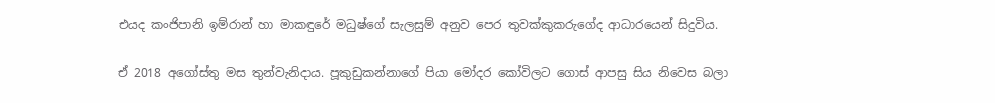එයද කංජිපානි ඉම්රාන් හා මාකඳුරේ මධුෂ්ගේ සැලසුම් අනුව පෙර තුවක්කුකරුගේද ආධාරයෙන් සිදුවිය.

ඒ 2018 අගෝස්තු මස තුන්වැනිදාය. පූකුඩුකන්නාගේ පියා මෝදර කෝවිලට ගොස් ආපසු සිය නිවෙස බලා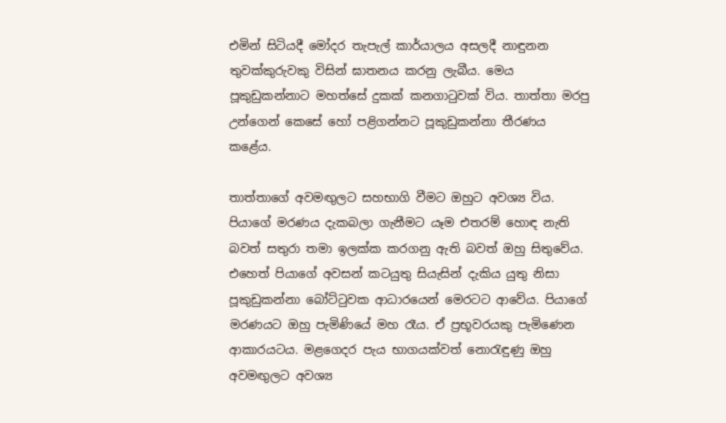එමින් සිටියදී මෝදර තැපැල් කාර්යාලය අසලදී නාඳුනන තුවක්කුරුවකු විසින් ඝාතනය කරනු ලැබීය. මෙය පූකුඩුකන්නාට මහත්සේ දුකක් කනගාටුවක් විය. තාත්තා මරපු උන්ගෙන් කෙසේ හෝ පළිගන්නට පූකුඩුකන්නා තීරණය කළේය.

තාත්තාගේ අවමඟුලට සහභාගි වීමට ඔහුට අවශ්‍ය විය. පියාගේ මරණය දැකබලා ගැනීමට යෑම එතරම් හොඳ නැති බවත් සතුරා තමා ඉලක්ක කරගනු ඇති බවත් ඔහු සිතුවේය. එහෙත් පියාගේ අවසන් කටයුතු සියැසින් දැකිය යුතු නිසා පූකුඩුකන්නා බෝට්ටුවක ආධාරයෙන් මෙරටට ආවේය. පියාගේ මරණයට ඔහු පැමිණියේ මහ රෑය. ඒ ප්‍රභූවරයකු පැමිණෙන ආකාරයටය. මළගෙදර පැය භාගයක්වත් නොරැඳුණු ඔහු අවමඟුලට අවශ්‍ය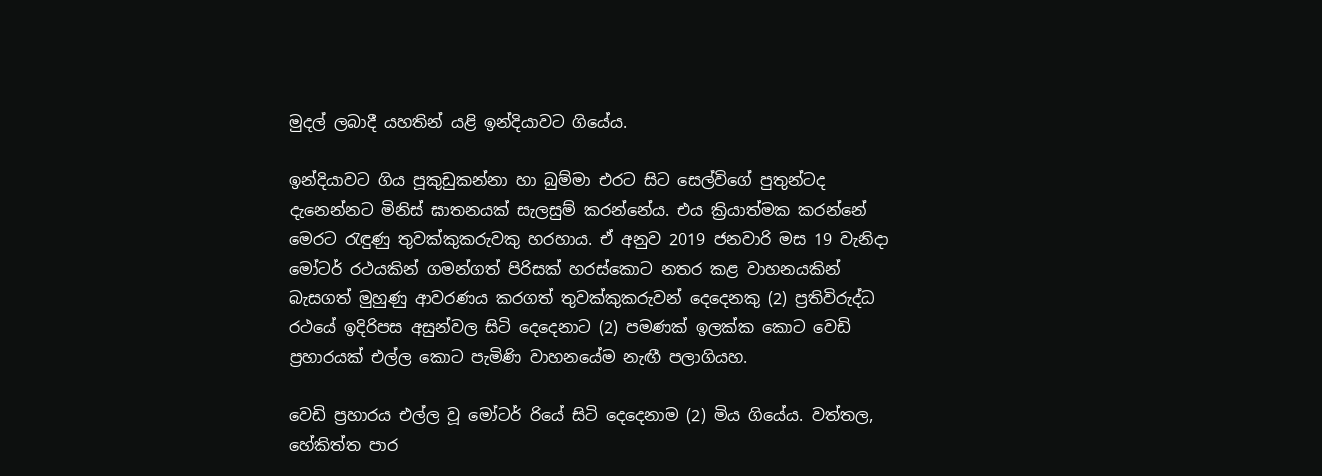මුදල් ලබාදී යහතින් යළි ඉන්දියාවට ගියේය.

ඉන්දියාවට ගිය පූකුඩුකන්නා හා බුම්මා එරට සිට සෙල්විගේ පුතුන්ටද දැනෙන්නට මිනිස් ඝාතනයක් සැලසුම් කරන්නේය. එය ක්‍රියාත්මක කරන්නේ මෙරට රැඳුණු තුවක්කුකරුවකු හරහාය. ඒ අනුව 2019 ජනවාරි මස 19 වැනිදා මෝටර් රථයකින් ගමන්ගත් පිරිසක් හරස්කොට නතර කළ වාහනයකින් බැසගත් මුහුණු ආවරණය කරගත් තුවක්කුකරුවන් දෙදෙනකු (2) ප්‍රතිවිරුද්ධ රථයේ ඉදිරිපස අසුන්වල සිටි දෙදෙනාට (2) පමණක් ඉලක්ක කොට වෙඩි ප්‍රහාරයක් එල්ල කොට පැමිණි වාහනයේම නැඟී පලාගියහ.

වෙඩි ප්‍රහාරය එල්ල වූ මෝටර් රියේ සිටි දෙදෙනාම (2) මිය ගියේය. වත්තල, හේකිත්ත පාර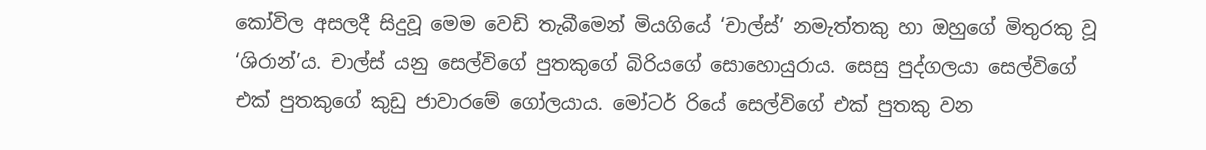කෝවිල අසලදී සිදුවූ මෙම වෙඩි තැබීමෙන් මියගියේ ‘චාල්ස්’ නමැත්තකු හා ඔහුගේ මිතුරකු වූ ‘ශිරාන්’ය. චාල්ස් යනු සෙල්විගේ පුතකුගේ බිරියගේ සොහොයුරාය. සෙසු පුද්ගලයා සෙල්විගේ එක් පුතකුගේ කුඩු ජාවාරමේ ගෝලයාය. මෝටර් රියේ සෙල්විගේ එක් පුතකු වන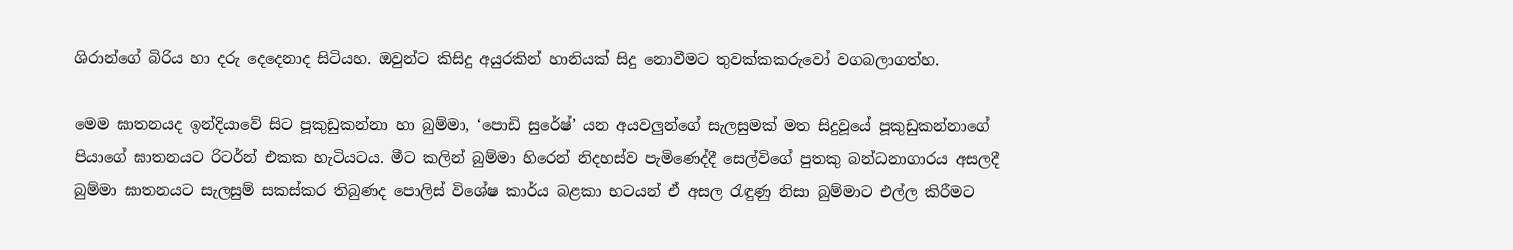ශිරාන්ගේ බිරිය හා දරු දෙදෙනාද සිටියහ. ඔවුන්ට කිසිදු අයුරකින් හානියක් සිදු නොවීමට තුවක්කකරුවෝ වගබලාගත්හ.

මෙම ඝාතනයද ඉන්දියාවේ සිට පූකුඩුකන්නා හා බුම්මා, ‘පොඩි සුරේෂ්’ යන අයවලුන්ගේ සැලසුමක් මත සිදුවූයේ පූකුඩුකන්නාගේ පියාගේ ඝාතනයට රිටර්න් එකක හැටියටය. මීට කලින් බුම්මා හිරෙන් නිදහස්ව පැමිණෙද්දී සෙල්විගේ පුතකු බන්ධනාගාරය අසලදී බුම්මා ඝාතනයට සැලසුම් සකස්කර තිබුණද පොලිස් විශේෂ කාර්ය බළකා භටයන් ඒ අසල රැඳුණු නිසා බුම්මාට එල්ල කිරීමට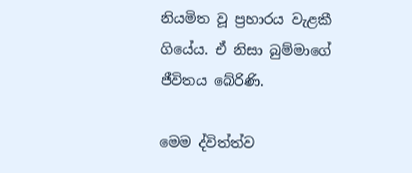නියමිත වූ ප්‍රහාරය වැළකී ගියේය. ඒ නිසා බුම්මාගේ ජීවිතය බේරිණි.

මෙම ද්විත්ත්ව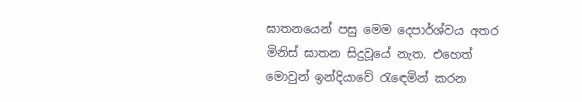ඝාතනයෙන් පසු මෙම දෙපාර්ශ්වය අතර මිනිස් ඝාතන සිදුවූයේ නැත. එහෙත් මොවුන් ඉන්දියාවේ රැ‍ඳෙමින් කරන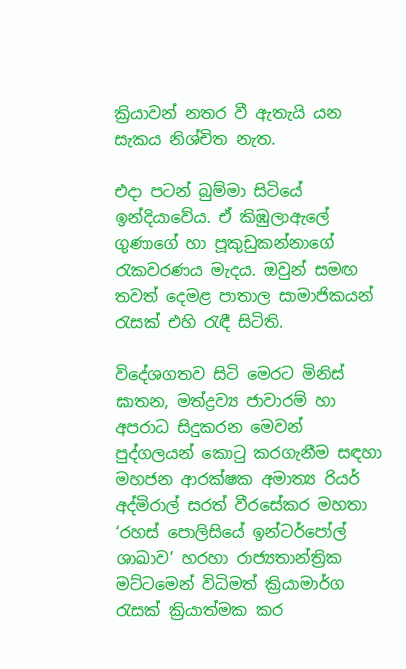ක්‍රියාවන් නතර වී ඇතැයි යන සැකය නිශ්චිත නැත.

එදා පටන් බුම්මා සිටියේ ඉන්දියාවේය. ඒ කිඹුලාඇලේ ගුණාගේ හා පූකුඩුකන්නාගේ රැකවරණය මැදය. ඔවුන් සමඟ තවත් දෙමළ පාතාල සාමාජිකයන් රැසක් එහි රැඳී සිටිති.

විදේශගතව සිටි මෙරට මිනිස් ඝාතන, මත්ද්‍රව්‍ය ජාවාරම් හා අපරාධ සිදුකරන මෙවන් පුද්ගලයන් කොටු කරගැනීම සඳහා මහජන ආරක්ෂක අමාත්‍ය රියර් අද්මිරාල් සරත් වීරසේකර මහතා ‘රහස් පොලිසියේ ඉන්ටර්පෝල් ශාඛාව’ හරහා රාජ්‍යතාන්ත්‍රික මට්ටමෙන් විධිමත් ක්‍රියාමාර්ග රැසක් ක්‍රියාත්මක කර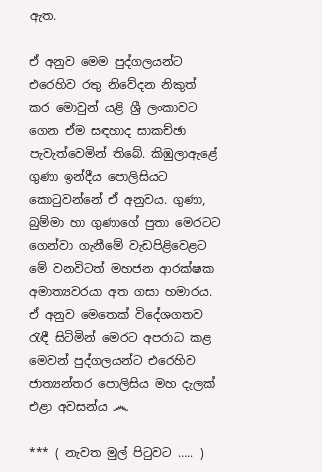ඇත.

ඒ අනුව මෙම පුද්ගලයන්ට එරෙහිව රතු නිවේදන නිකුත් කර මොවුන් යළි ශ්‍රී ලංකාවට ගෙන ඒම සඳහාද සාකච්ඡා පැවැත්වෙමින් තිබේ. කිඹුලාඇළේ ගුණා ඉන්දීය පොලිසියට කොටුවන්නේ ඒ අනුවය. ගුණා, බුම්මා හා ගුණාගේ පුතා මෙරටට ගෙන්වා ගැනීමේ වැඩපිළිවෙළට මේ වනවිටත් මහජන ආරක්ෂක අමාත්‍යවරයා අත ගසා හමාරය. ඒ අනුව මෙතෙක් විදේශගතව රැඳී සිටිමින් මෙරට අපරාධ කළ මෙවන් පුද්ගලයන්ට එරෙහිව ජාත්‍යන්තර පොලිසිය මහ දැලක් එළා අවසන්ය ෴

*** ( නැවත මුල් පිටුවට ….. )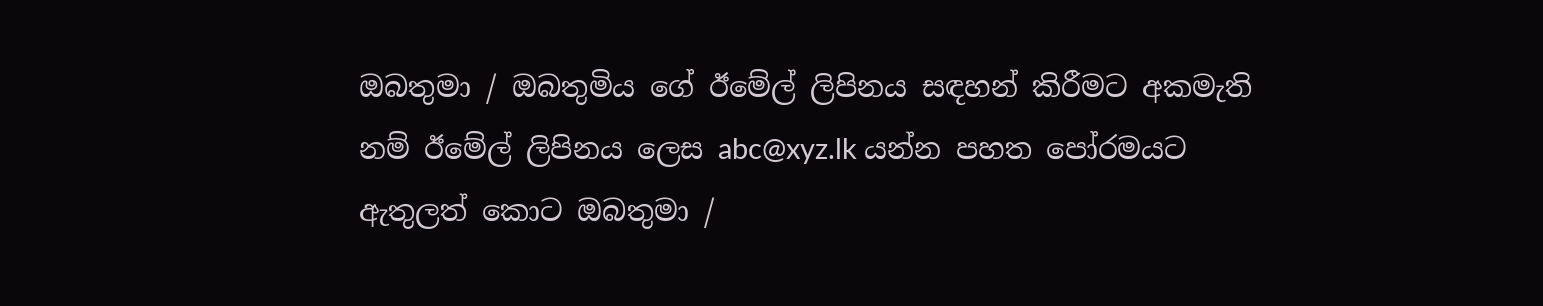ඔබතුමා / ඔබතුමිය ගේ ඊමේල් ලිපිනය සඳහන් කිරීමට අකමැති නම් ඊමේල් ලිපිනය ලෙස abc@xyz.lk යන්න පහත පෝරමයට ඇතුලත් කොට ඔබතුමා /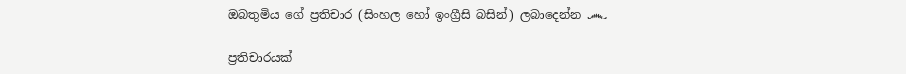ඔබතුමිය ගේ ප්‍රතිචාර (සිංහල හෝ ඉංග්‍රීසි බසින්) ලබාදෙන්න ෴

ප්‍රතිචාරයක්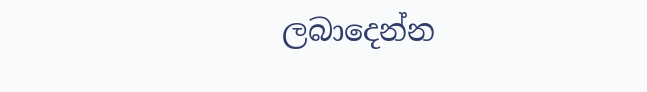ලබාදෙන්න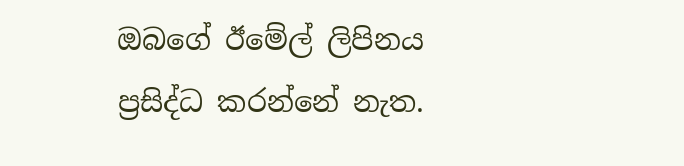ඔබගේ ඊමේල් ලිපිනය ප්‍රසිද්ධ කරන්නේ නැත.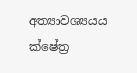අත්‍යාවශ්‍යයය ක්ෂේත්‍ර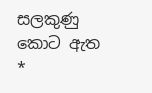සලකුණු කොට ඇත *